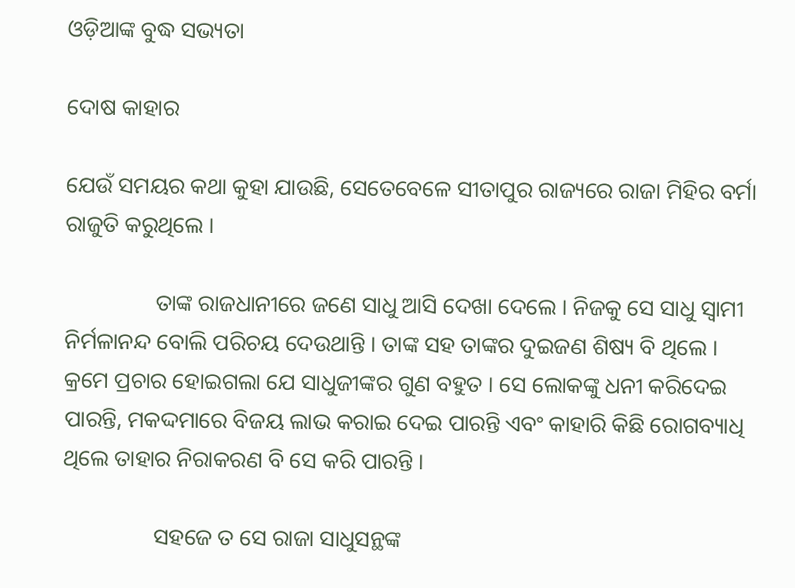ଓଡ଼ିଆଙ୍କ ବୁଦ୍ଧ ସଭ୍ୟତା

ଦୋଷ କାହାର

ଯେଉଁ ସମୟର କଥା କୁହା ଯାଉଛି, ସେତେବେଳେ ସୀତାପୁର ରାଜ୍ୟରେ ରାଜା ମିହିର ବର୍ମା ରାଜୁତି କରୁଥିଲେ ।

                ତାଙ୍କ ରାଜଧାନୀରେ ଜଣେ ସାଧୁ ଆସି ଦେଖା ଦେଲେ । ନିଜକୁ ସେ ସାଧୁ ସ୍ୱାମୀ ନିର୍ମଳାନନ୍ଦ ବୋଲି ପରିଚୟ ଦେଉଥାନ୍ତି । ତାଙ୍କ ସହ ତାଙ୍କର ଦୁଇଜଣ ଶିଷ୍ୟ ବି ଥିଲେ । କ୍ରମେ ପ୍ରଚାର ହୋଇଗଲା ଯେ ସାଧୁଜୀଙ୍କର ଗୁଣ ବହୁତ । ସେ ଲୋକଙ୍କୁ ଧନୀ କରିଦେଇ ପାରନ୍ତି, ମକଦ୍ଦମାରେ ବିଜୟ ଲାଭ କରାଇ ଦେଇ ପାରନ୍ତି ଏବଂ କାହାରି କିଛି ରୋଗବ୍ୟାଧି ଥିଲେ ତାହାର ନିରାକରଣ ବି ସେ କରି ପାରନ୍ତି ।

                ସହଜେ ତ ସେ ରାଜା ସାଧୁସନ୍ଥଙ୍କ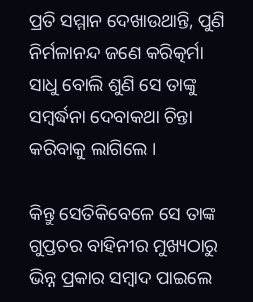ପ୍ରତି ସମ୍ମାନ ଦେଖାଉଥାନ୍ତି, ପୁଣି ନିର୍ମଳାନନ୍ଦ ଜଣେ କରିତ୍କର୍ମା ସାଧୁ ବୋଲି ଶୁଣି ସେ ତାଙ୍କୁ ସମ୍ବର୍ଦ୍ଧନା ଦେବାକଥା ଚିନ୍ତା କରିବାକୁ ଲାଗିଲେ ।

କିନ୍ତୁ ସେତିକିବେଳେ ସେ ତାଙ୍କ ଗୁପ୍ତଚର ବାହିନୀର ମୁଖ୍ୟଠାରୁ ଭିନ୍ନ ପ୍ରକାର ସମ୍ବାଦ ପାଇଲେ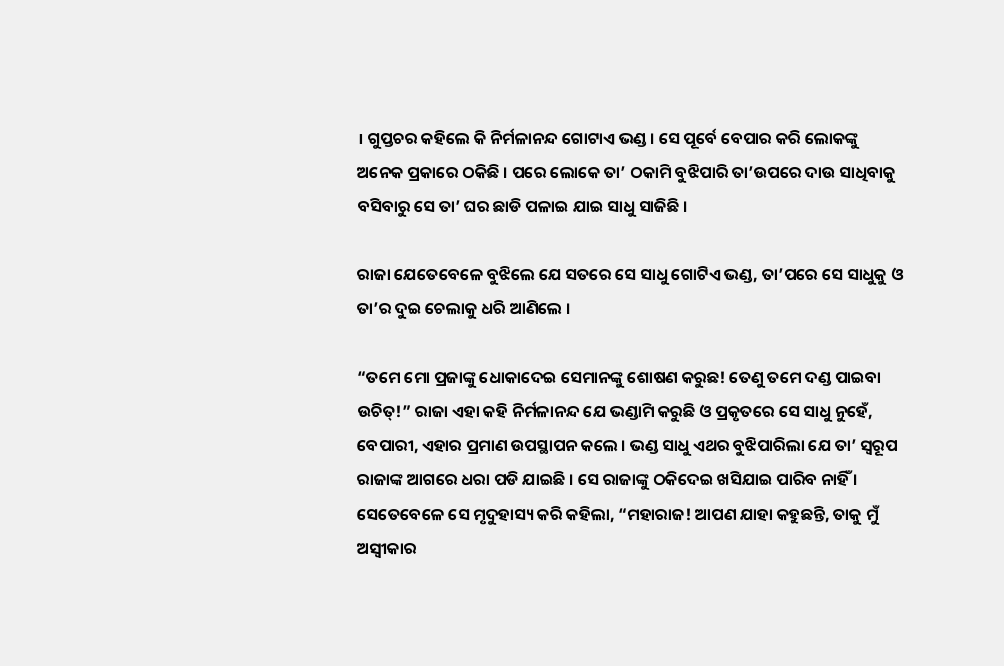। ଗୁପ୍ତଚର କହିଲେ କି ନିର୍ମଳାନନ୍ଦ ଗୋଟାଏ ଭଣ୍ଡ । ସେ ପୂର୍ବେ ବେପାର କରି ଲୋକଙ୍କୁ ଅନେକ ପ୍ରକାରେ ଠକିଛି । ପରେ ଲୋକେ ତା’ ଠକାମି ବୁଝିପାରି ତା’ଉପରେ ଦାଉ ସାଧିବାକୁ ବସିବାରୁ ସେ ତା’ ଘର ଛାଡି ପଳାଇ ଯାଇ ସାଧୁ ସାଜିଛି ।

ରାଜା ଯେତେବେଳେ ବୁଝିଲେ ଯେ ସତରେ ସେ ସାଧୁ ଗୋଟିଏ ଭଣ୍ଡ, ତା’ପରେ ସେ ସାଧୁକୁ ଓ ତା’ର ଦୁଇ ଚେଲାକୁ ଧରି ଆଣିଲେ ।

“ତମେ ମୋ ପ୍ରଜାଙ୍କୁ ଧୋକାଦେଇ ସେମାନଙ୍କୁ ଶୋଷଣ କରୁଛ! ତେଣୁ ତମେ ଦଣ୍ଡ ପାଇବା ଉଚିତ୍!” ରାଜା ଏହା କହି ନିର୍ମଳାନନ୍ଦ ଯେ ଭଣ୍ଡାମି କରୁଛି ଓ ପ୍ରକୃତରେ ସେ ସାଧୁ ନୁହେଁ, ବେପାରୀ, ଏହାର ପ୍ରମାଣ ଉପସ୍ଥାପନ କଲେ । ଭଣ୍ଡ ସାଧୁ ଏଥର ବୁଝିପାରିଲା ଯେ ତା’ ସ୍ୱରୂପ ରାଜାଙ୍କ ଆଗରେ ଧରା ପଡି ଯାଇଛି । ସେ ରାଜାଙ୍କୁ ଠକିଦେଇ ଖସିଯାଇ ପାରିବ ନାହିଁ । ସେତେବେଳେ ସେ ମୃଦୁହାସ୍ୟ କରି କହିଲା, “ମହାରାଜ! ଆପଣ ଯାହା କହୁଛନ୍ତି, ତାକୁ ମୁଁ ଅସ୍ୱୀକାର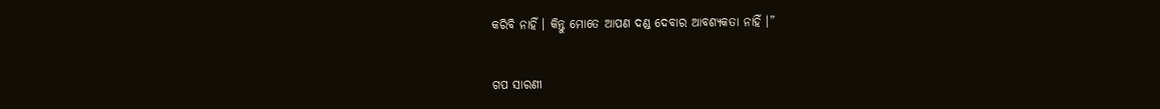କରିବି ନାହିଁ । କିନ୍ତୁ ମୋତେ ଆପଣ ଦଣ୍ଡ ଦେବାର ଆବଶ୍ୟକତା ନାହିଁ ।”


ଗପ ସାରଣୀ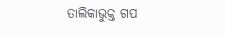ତାଲିକାଭୁକ୍ତ ଗପ